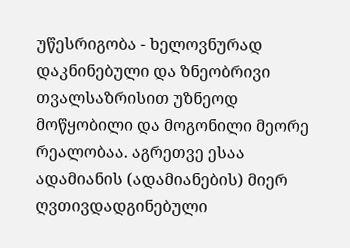უწესრიგობა - ხელოვნურად დაკნინებული და ზნეობრივი თვალსაზრისით უზნეოდ მოწყობილი და მოგონილი მეორე რეალობაა. აგრეთვე ესაა ადამიანის (ადამიანების) მიერ ღვთივდადგინებული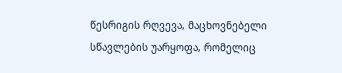წესრიგის რღვევა, მაცხოვნებელი სწავლების უარყოფა, რომელიც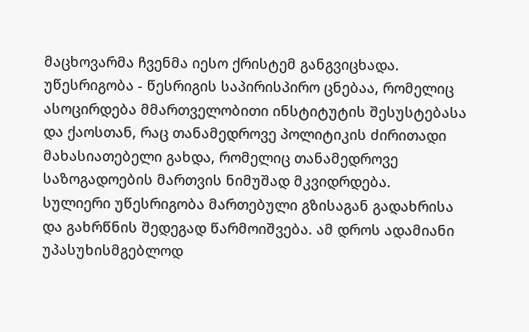მაცხოვარმა ჩვენმა იესო ქრისტემ განგვიცხადა.
უწესრიგობა - წესრიგის საპირისპირო ცნებაა, რომელიც ასოცირდება მმართველობითი ინსტიტუტის შესუსტებასა და ქაოსთან, რაც თანამედროვე პოლიტიკის ძირითადი მახასიათებელი გახდა, რომელიც თანამედროვე საზოგადოების მართვის ნიმუშად მკვიდრდება.
სულიერი უწესრიგობა მართებული გზისაგან გადახრისა და გახრწნის შედეგად წარმოიშვება. ამ დროს ადამიანი უპასუხისმგებლოდ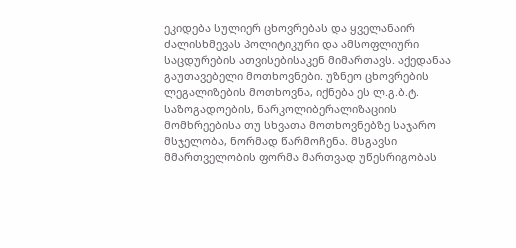ეკიდება სულიერ ცხოვრებას და ყველანაირ ძალისხმევას პოლიტიკური და ამსოფლიური საცდურების ათვისებისაკენ მიმართავს. აქედანაა გაუთავებელი მოთხოვნები. უზნეო ცხოვრების ლეგალიზების მოთხოვნა, იქნება ეს ლ.გ.ბ.ტ. საზოგადოების, ნარკოლიბერალიზაციის მომხრეებისა თუ სხვათა მოთხოვნებზე საჯარო მსჯელობა, ნორმად წარმოჩენა. მსგავსი მმართველობის ფორმა მართვად უწესრიგობას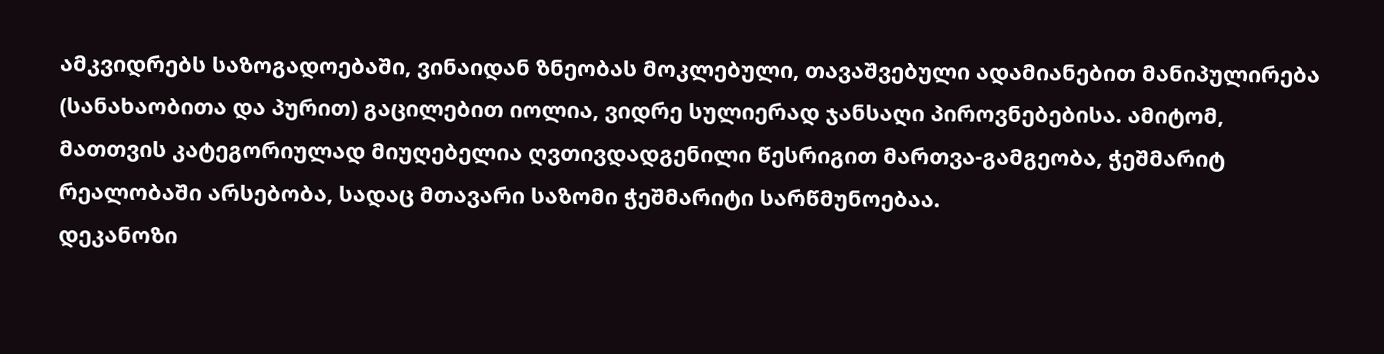ამკვიდრებს საზოგადოებაში, ვინაიდან ზნეობას მოკლებული, თავაშვებული ადამიანებით მანიპულირება (სანახაობითა და პურით) გაცილებით იოლია, ვიდრე სულიერად ჯანსაღი პიროვნებებისა. ამიტომ, მათთვის კატეგორიულად მიუღებელია ღვთივდადგენილი წესრიგით მართვა-გამგეობა, ჭეშმარიტ რეალობაში არსებობა, სადაც მთავარი საზომი ჭეშმარიტი სარწმუნოებაა.
დეკანოზი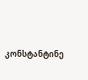კონსტანტინე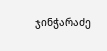ჯინჭარაძე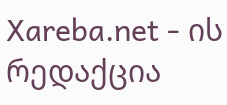Xareba.net - ის რედაქცია